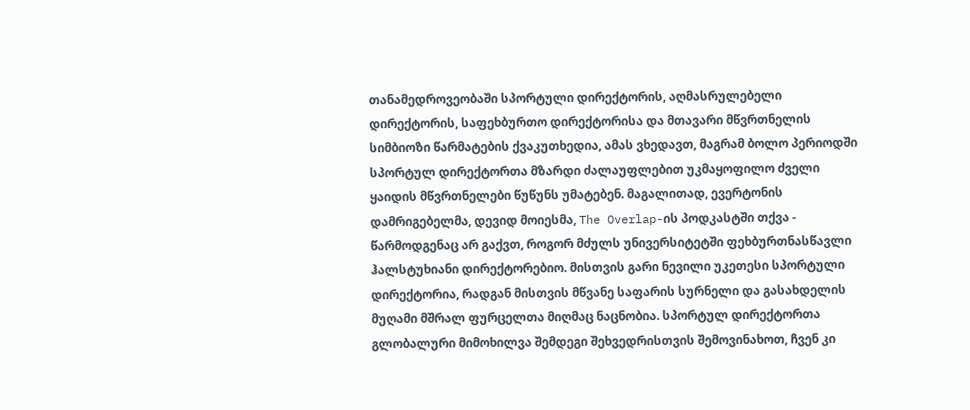თანამედროვეობაში სპორტული დირექტორის, აღმასრულებელი დირექტორის, საფეხბურთო დირექტორისა და მთავარი მწვრთნელის სიმბიოზი წარმატების ქვაკუთხედია, ამას ვხედავთ, მაგრამ ბოლო პერიოდში სპორტულ დირექტორთა მზარდი ძალაუფლებით უკმაყოფილო ძველი ყაიდის მწვრთნელები წუწუნს უმატებენ. მაგალითად, ევერტონის დამრიგებელმა, დევიდ მოიესმა, The Overlap-ის პოდკასტში თქვა - წარმოდგენაც არ გაქვთ, როგორ მძულს უნივერსიტეტში ფეხბურთნასწავლი ჰალსტუხიანი დირექტორებიო. მისთვის გარი ნევილი უკეთესი სპორტული დირექტორია, რადგან მისთვის მწვანე საფარის სურნელი და გასახდელის მუღამი მშრალ ფურცელთა მიღმაც ნაცნობია. სპორტულ დირექტორთა გლობალური მიმოხილვა შემდეგი შეხვედრისთვის შემოვინახოთ, ჩვენ კი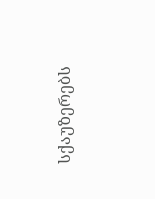სქაუზერებს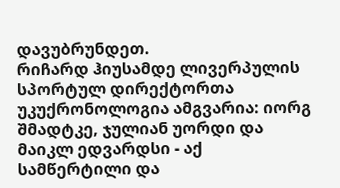დავუბრუნდეთ.
რიჩარდ ჰიუსამდე ლივერპულის სპორტულ დირექტორთა უკუქრონოლოგია ამგვარია: იორგ შმადტკე, ჯულიან უორდი და მაიკლ ედვარდსი - აქ სამწერტილი და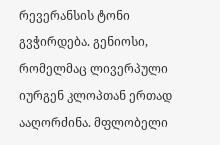რევერანსის ტონი გვჭირდება. გენიოსი, რომელმაც ლივერპული იურგენ კლოპთან ერთად ააღორძინა. მფლობელი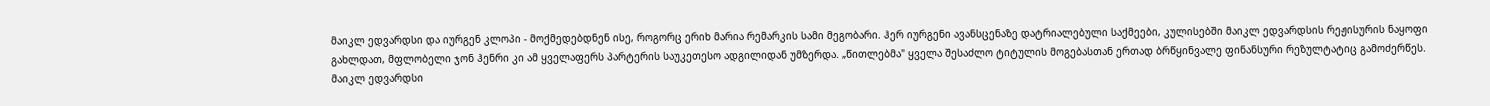მაიკლ ედვარდსი და იურგენ კლოპი - მოქმედებდნენ ისე, როგორც ერიხ მარია რემარკის სამი მეგობარი. ჰერ იურგენი ავანსცენაზე დატრიალებული საქმეები, კულისებში მაიკლ ედვარდსის რეჟისურის ნაყოფი გახლდათ, მფლობელი ჯონ ჰენრი კი ამ ყველაფერს პარტერის საუკეთესო ადგილიდან უმზერდა. „წითლებმა" ყველა შესაძლო ტიტულის მოგებასთან ერთად ბრწყინვალე ფინანსური რეზულტატიც გამოძერწეს. მაიკლ ედვარდსი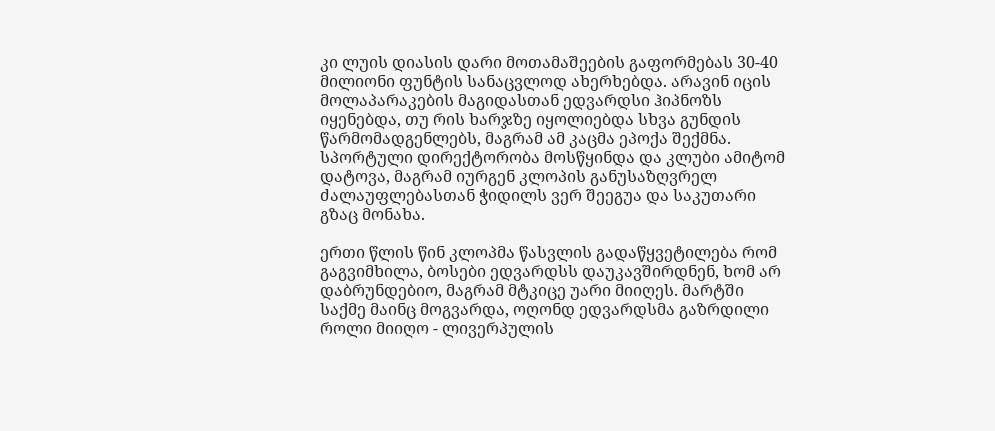კი ლუის დიასის დარი მოთამაშეების გაფორმებას 30-40 მილიონი ფუნტის სანაცვლოდ ახერხებდა. არავინ იცის მოლაპარაკების მაგიდასთან ედვარდსი ჰიპნოზს იყენებდა, თუ რის ხარჯზე იყოლიებდა სხვა გუნდის წარმომადგენლებს, მაგრამ ამ კაცმა ეპოქა შექმნა. სპორტული დირექტორობა მოსწყინდა და კლუბი ამიტომ დატოვა, მაგრამ იურგენ კლოპის განუსაზღვრელ ძალაუფლებასთან ჭიდილს ვერ შეეგუა და საკუთარი გზაც მონახა.

ერთი წლის წინ კლოპმა წასვლის გადაწყვეტილება რომ გაგვიმხილა, ბოსები ედვარდსს დაუკავშირდნენ, ხომ არ დაბრუნდებიო, მაგრამ მტკიცე უარი მიიღეს. მარტში საქმე მაინც მოგვარდა, ოღონდ ედვარდსმა გაზრდილი როლი მიიღო - ლივერპულის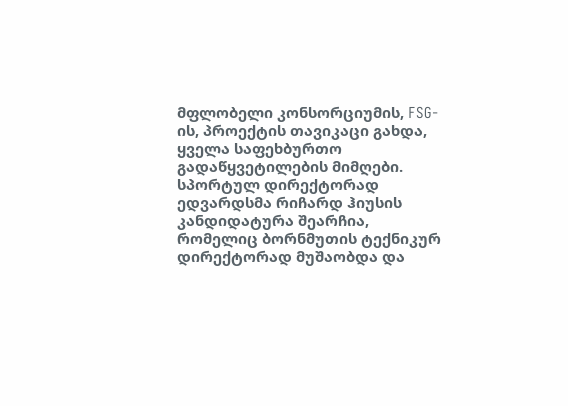მფლობელი კონსორციუმის, FSG-ის, პროექტის თავიკაცი გახდა, ყველა საფეხბურთო გადაწყვეტილების მიმღები. სპორტულ დირექტორად ედვარდსმა რიჩარდ ჰიუსის კანდიდატურა შეარჩია, რომელიც ბორნმუთის ტექნიკურ დირექტორად მუშაობდა და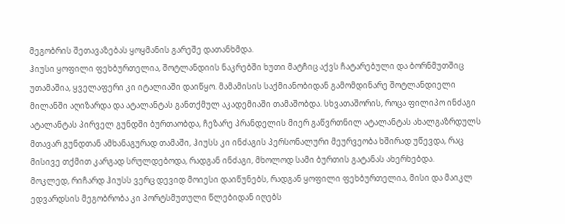მეგობრის შეთავაზებას ყოყმანის გარეშე დათანხმდა.
ჰიუსი ყოფილი ფეხბურთელია, შოტლანდიის ნაკრებში ხუთი მატჩიც აქვს ჩატარებული და ბორნმუთშიც უთამაშია, ყველაფერი კი იტალიაში დაიწყო. მამამისის საქმიანობიდან გამომდინარე შოტლანდიელი მილანში აღიზარდა და ატალანტას განთქმულ აკადემიაში თამაშობდა. სხვათაშორის, როცა ფილიპო ინძაგი ატალანტას პირველ გუნდში ბურთაობდა, ჩეზარე პრანდელის მიერ გაწვრთნილ ატალანტას ახალგაზრდულს მთავარ გუნდთან ამხანაგურად თამაში, ჰიუსს კი ინძაგის პერსონალური მეურვეობა ხშირად უწევდა, რაც მისივე თქმით კარგად სრულდებოდა, რადგან ინძაგი, მხოლოდ სამი ბურთის გატანას ახერხებდა.
მოკლედ, რიჩარდ ჰიუსს ვერც დევიდ მოიესი დაიწუნებს, რადგან ყოფილი ფეხბურთელია, მისი და მაიკლ ედვარდსის მეგობრობა კი პორტსმუთული წლებიდან იღებს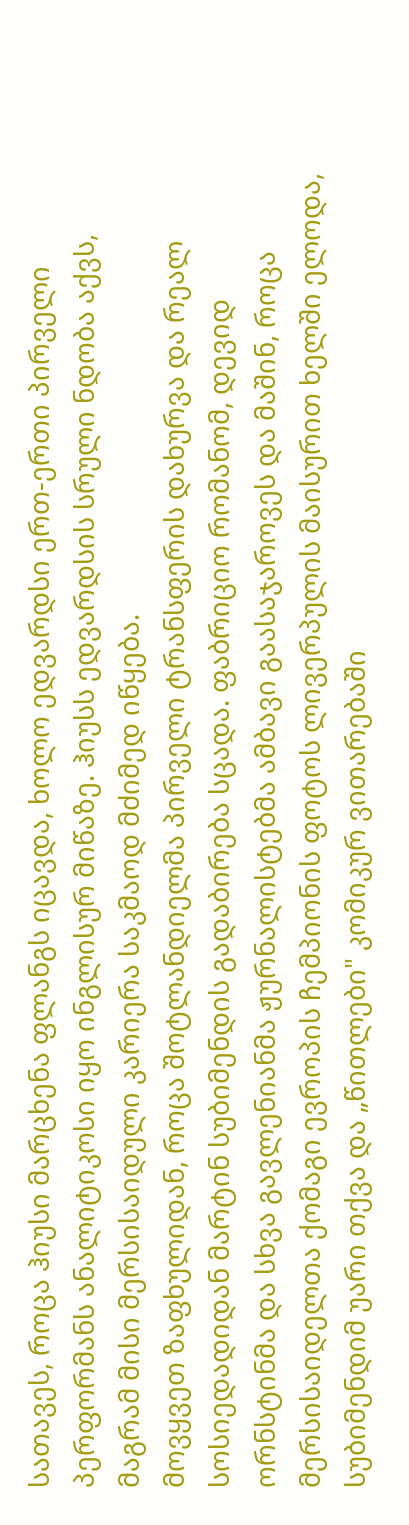სათავეს, როცა ჰიუსი მარცხენა ფლანგს იცავდა, ხოლო ედვარდსი ერთ-ერთი პირველი პერფორმანს ანალიტიკოსი იყო ინგლისურ მიწაზე. ჰიუსს ედვარდსის სრული ნდობა აქვს, მაგრამ მისი მერსისაიდული კარიერა საკმაოდ მძიმედ იწყება.
მოვყვეთ ზაფხულიდან, როცა შოტლანდიელმა პირველი ტრანსფერის დახურვა და რეალ სოსიედადიდან მარტინ სუბიმენდის გადაბირება სცადა. ფაბრიციო რომანომ, დევიდ ორნსტინმა და სხვა გავლენიანმა ჟურნალისტებმა ამბავი გაასაჯაროვეს და მაშინ, როცა მერსისაიდელთა ქომაგი ევროპის ჩემპიონის ფოტოს ლივერპულის მაისურით ხელში ელოდა, სუბიმენდიმ უარი თქვა და „წითლები" კომიკურ ვითარებაში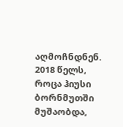აღმოჩნდნენ. 2018 წელს, როცა ჰიუსი ბორნმუთში მუშაობდა,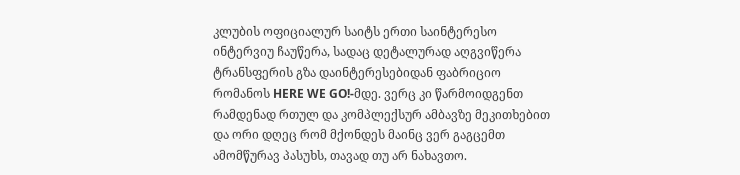კლუბის ოფიციალურ საიტს ერთი საინტერესო ინტერვიუ ჩაუწერა, სადაც დეტალურად აღგვიწერა ტრანსფერის გზა დაინტერესებიდან ფაბრიციო რომანოს HERE WE GO!-მდე. ვერც კი წარმოიდგენთ რამდენად რთულ და კომპლექსურ ამბავზე მეკითხებით და ორი დღეც რომ მქონდეს მაინც ვერ გაგცემთ ამომწურავ პასუხს, თავად თუ არ ნახავთო.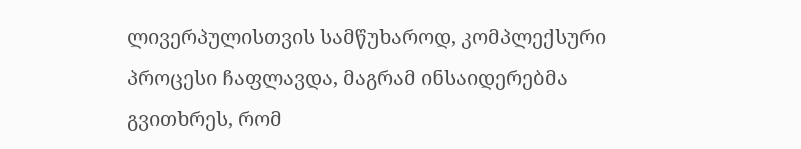ლივერპულისთვის სამწუხაროდ, კომპლექსური პროცესი ჩაფლავდა, მაგრამ ინსაიდერებმა გვითხრეს, რომ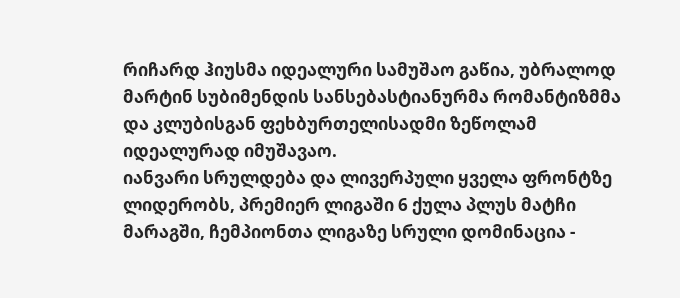რიჩარდ ჰიუსმა იდეალური სამუშაო გაწია, უბრალოდ მარტინ სუბიმენდის სანსებასტიანურმა რომანტიზმმა და კლუბისგან ფეხბურთელისადმი ზეწოლამ იდეალურად იმუშავაო.
იანვარი სრულდება და ლივერპული ყველა ფრონტზე ლიდერობს, პრემიერ ლიგაში 6 ქულა პლუს მატჩი მარაგში, ჩემპიონთა ლიგაზე სრული დომინაცია -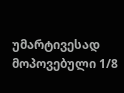უმარტივესად მოპოვებული 1/8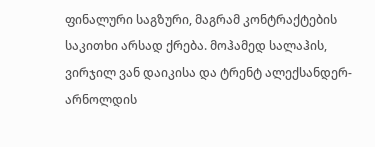ფინალური საგზური, მაგრამ კონტრაქტების საკითხი არსად ქრება. მოჰამედ სალაჰის, ვირჯილ ვან დაიკისა და ტრენტ ალექსანდერ-არნოლდის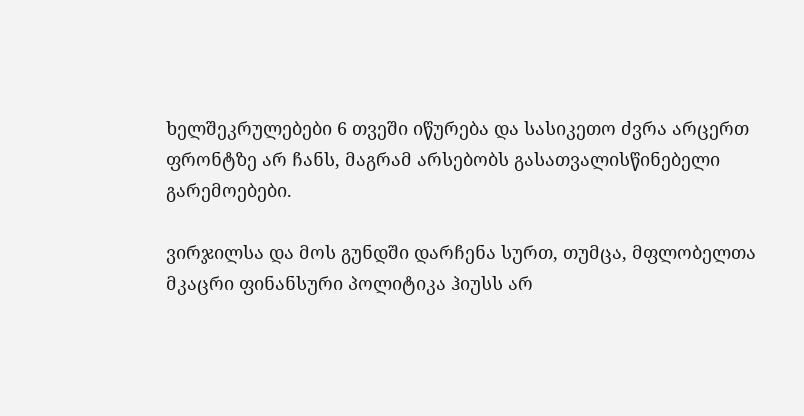ხელშეკრულებები 6 თვეში იწურება და სასიკეთო ძვრა არცერთ ფრონტზე არ ჩანს, მაგრამ არსებობს გასათვალისწინებელი გარემოებები.

ვირჯილსა და მოს გუნდში დარჩენა სურთ, თუმცა, მფლობელთა მკაცრი ფინანსური პოლიტიკა ჰიუსს არ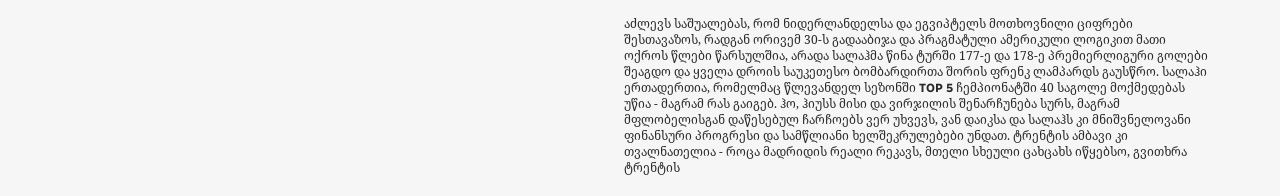აძლევს საშუალებას, რომ ნიდერლანდელსა და ეგვიპტელს მოთხოვნილი ციფრები შესთავაზოს, რადგან ორივემ 30-ს გადააბიჯა და პრაგმატული ამერიკული ლოგიკით მათი ოქროს წლები წარსულშია, არადა სალაჰმა წინა ტურში 177-ე და 178-ე პრემიერლიგური გოლები შეაგდო და ყველა დროის საუკეთესო ბომბარდირთა შორის ფრენკ ლამპარდს გაუსწრო. სალაჰი ერთადერთია, რომელმაც წლევანდელ სეზონში TOP 5 ჩემპიონატში 40 საგოლე მოქმედებას უწია - მაგრამ რას გაიგებ. ჰო, ჰიუსს მისი და ვირჯილის შენარჩუნება სურს, მაგრამ მფლობელისგან დაწესებულ ჩარჩოებს ვერ უხვევს, ვან დაიკსა და სალაჰს კი მნიშვნელოვანი ფინანსური პროგრესი და სამწლიანი ხელშეკრულებები უნდათ. ტრენტის ამბავი კი თვალნათელია - როცა მადრიდის რეალი რეკავს, მთელი სხეული ცახცახს იწყებსო, გვითხრა ტრენტის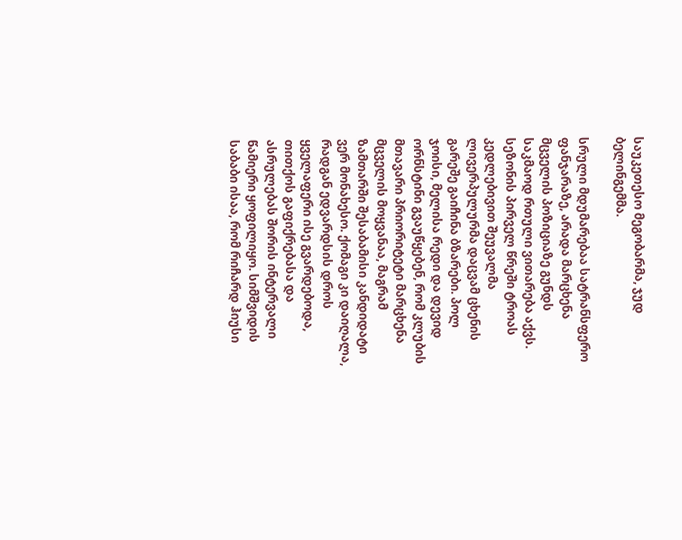საუკეთესო მეგობარმა, ჯუდ ბელინგემმა.

სრული მდუმარებაა სატრანსფერო ფანჯარაზე, არადა მარცხენა მცველის პოზიციაზე გუნდს საკმაოდ რთული ვითარება აქვს. სეზონის პირველ წრეში ტროას კედლებივით შეუვალმა ლივერპულურმა დაცვამ ცხენის გარეშე გაიჩინა ბზარები. პოლ ჯოისი, მელისა რედი და დევიდ ორნსტინი გვაუწყებენ, რომ კლუბის მთავარი პრიორიტეტი მარცხენა მცველის მოყვანაა, მაგრამ ზამთარში შესაბამისი კანდიდატი ვერ მონახესო. ქომაგი კი დაიღალა, რადგან ედვარდსის დროს ყველაფერი ისე გვარდებოდა, თითქოს გაფიქრებასა და ასრულებას შორის ინტერვალი წამიერი ყოფილიყო. სიმშვიდის საბაბი ისაა, რომ რიჩარდ ჰიუსი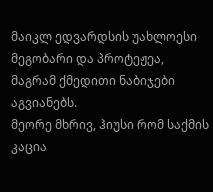მაიკლ ედვარდსის უახლოესი მეგობარი და პროტეჟეა, მაგრამ ქმედითი ნაბიჯები აგვიანებს.
მეორე მხრივ, ჰიუსი რომ საქმის კაცია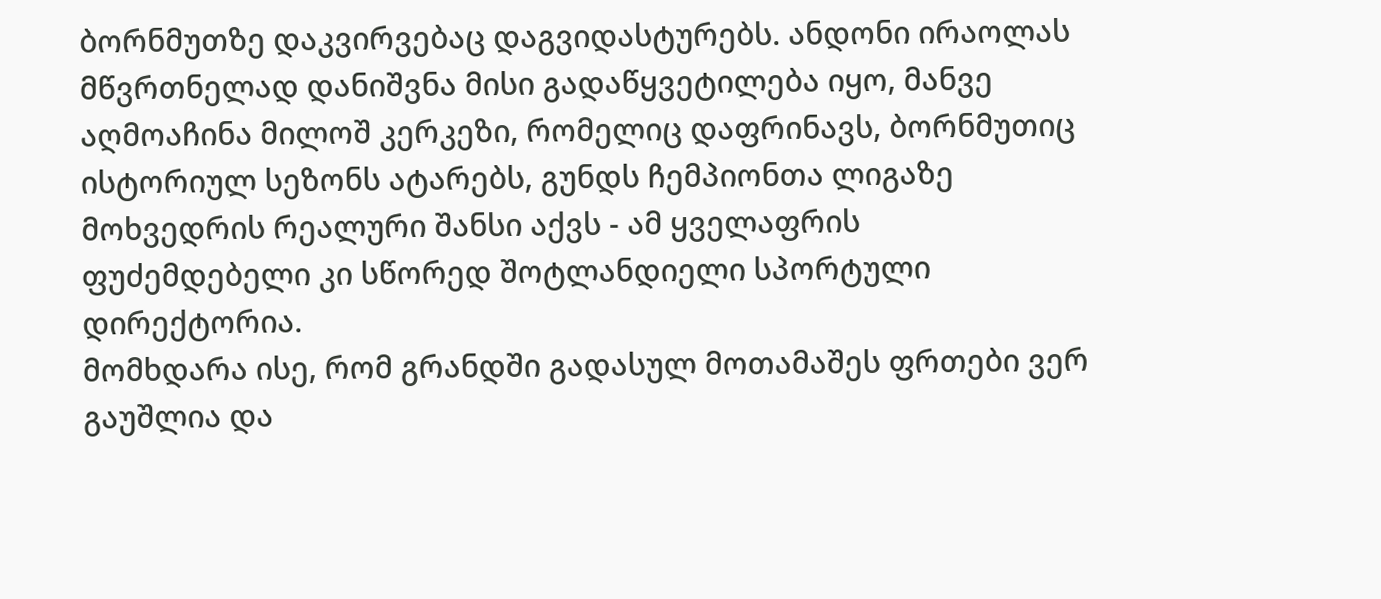ბორნმუთზე დაკვირვებაც დაგვიდასტურებს. ანდონი ირაოლას მწვრთნელად დანიშვნა მისი გადაწყვეტილება იყო, მანვე აღმოაჩინა მილოშ კერკეზი, რომელიც დაფრინავს, ბორნმუთიც ისტორიულ სეზონს ატარებს, გუნდს ჩემპიონთა ლიგაზე მოხვედრის რეალური შანსი აქვს - ამ ყველაფრის ფუძემდებელი კი სწორედ შოტლანდიელი სპორტული დირექტორია.
მომხდარა ისე, რომ გრანდში გადასულ მოთამაშეს ფრთები ვერ გაუშლია და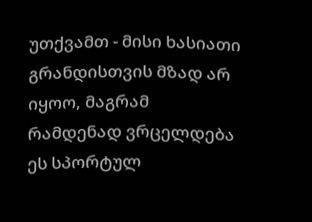უთქვამთ - მისი ხასიათი გრანდისთვის მზად არ იყოო, მაგრამ რამდენად ვრცელდება ეს სპორტულ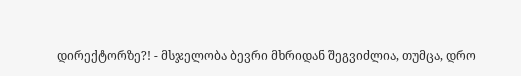დირექტორზე?! - მსჯელობა ბევრი მხრიდან შეგვიძლია, თუმცა, დრო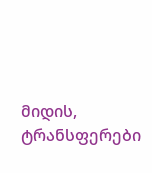მიდის, ტრანსფერები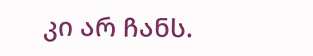კი არ ჩანს.